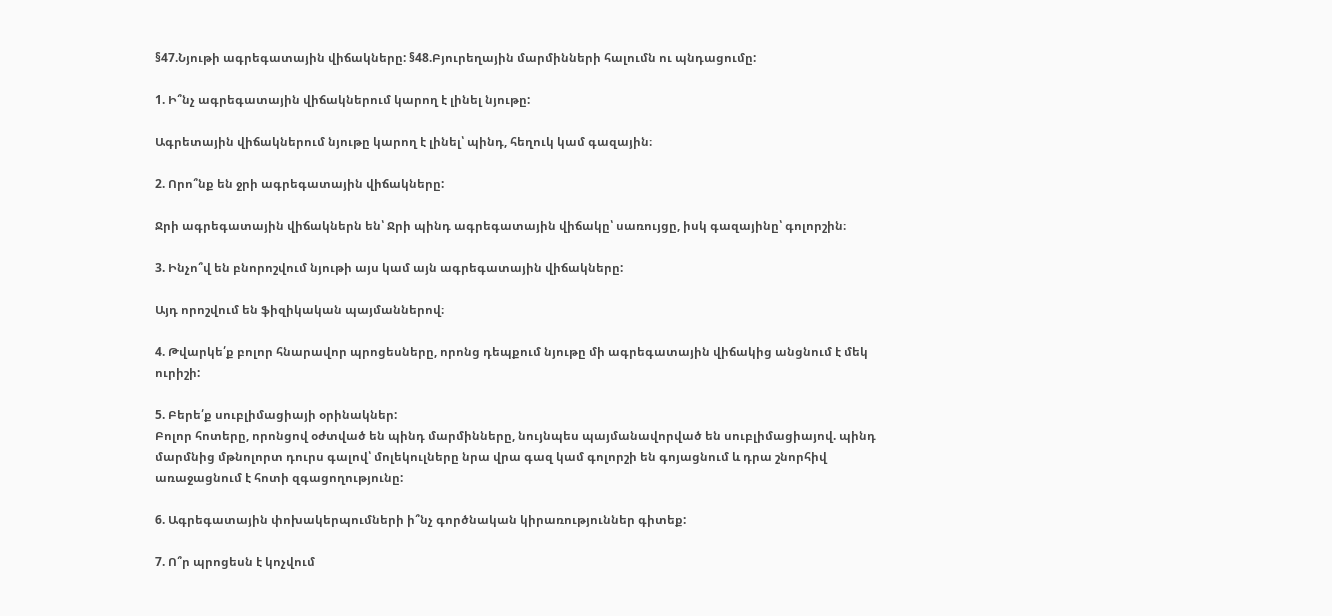§47.Նյութի ագրեգատային վիճակները: §48.Բյուրեղային մարմինների հալումն ու պնդացումը:

1. Ի՞նչ ագրեգատային վիճակներում կարող է լինել նյութը:

Ագրետային վիճակներում նյութը կարող է լինել՝ պինդ, հեղուկ կամ գազային։

2. Որո՞նք են ջրի ագրեգատային վիճակները:

Ջրի ագրեգատային վիճակներն են՝ Ջրի պինդ ագրեգատային վիճակը՝ սառույցը, իսկ գազայինը՝ գոլորշին։

3. Ինչո՞վ են բնորոշվում նյութի այս կամ այն ագրեգատային վիճակները:

Այդ որոշվում են ֆիզիկական պայմաններով։

4. Թվարկե՛ք բոլոր հնարավոր պրոցեսները, որոնց դեպքում նյութը մի ագրեգատային վիճակից անցնում է մեկ ուրիշի:

5. Բերե՛ք սուբլիմացիայի օրինակներ:
Բոլոր հոտերը, որոնցով օժտված են պինդ մարմինները, նույնպես պայմանավորված են սուբլիմացիայով. պինդ մարմնից մթնոլորտ դուրս գալով՝ մոլեկուլները նրա վրա գազ կամ գոլորշի են գոյացնում և դրա շնորհիվ առաջացնում է հոտի զգացողությունը:

6. Ագրեգատային փոխակերպումների ի՞նչ գործնական կիրառություններ գիտեք:

7. Ո՞ր պրոցեսն է կոչվում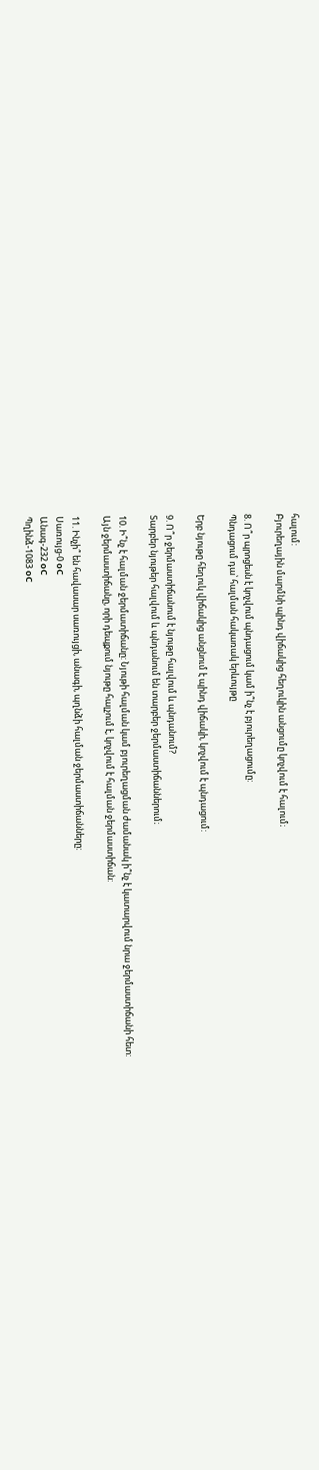հալում:
Բյուրեղային մարմնի պինդ վիճակից հեղուկին անցումը կոչվում է հալում։

8. Ո՞ր պրոցեսն է կոչվում պնդացում կամ ի՞նչ է բյուրեղացումը:
Պնդացում դա՝ հալման հակառակ երևույթը

Երբ նյութը հեղուկ վիճակից անցնում է պինդ վիճակի, կոչվում է պնդացում:

9. Ո՞ր ջերմաստիճանում է նյութը հալվում և պնդանում?
Տարբեր նյութեր հալվում և պնդանում են տարբեր ջերմաստիճաններում։

10. Ի՞նչ է հալման ջերմատիճանը: Նյութի հալման կամ բյուրեղացման ժամանակ ի՞նչ է կատարվում նրա ջերմաստիճանի հետ:
Այն ջերմաստիճանը, որի դեպքում նյութը հալչում է, կոչվում է հալման ջերմաստիճան:

11. Ինչի՞ են հավասար սառույցի, անագի, պղնձի հալման ջերմաստիճանները:
Սառույց-0 оC
Անագ-232 оC
Պղինձ-1083 оC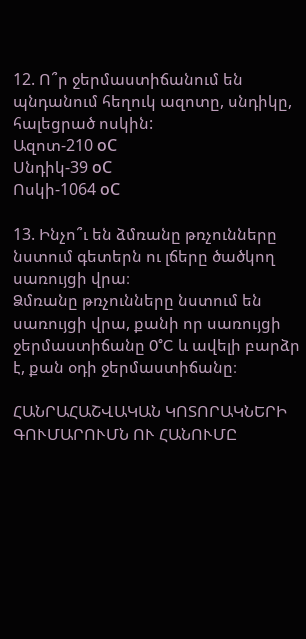12. Ո՞ր ջերմաստիճանում են պնդանում հեղուկ ազոտը, սնդիկը, հալեցրած ոսկին:
Ազոտ-210 оC
Սնդիկ-39 оC
Ոսկի-1064 оC

13. Ինչո՞ւ են ձմռանը թռչունները նստում գետերն ու լճերը ծածկող սառույցի վրա։
Ձմռանը թռչունները նստում են սառույցի վրա, քանի որ սառույցի ջերմաստիճանը 0°C և ավելի բարձր է, քան օդի ջերմաստիճանը։

ՀԱՆՐԱՀԱՇՎԱԿԱՆ ԿՈՏՈՐԱԿՆԵՐԻ ԳՈՒՄԱՐՈՒՄՆ ՈՒ ՀԱՆՈՒՄԸ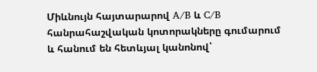Միևնույն հայտարարով A/B և C/B հանրահաշվական կոտորակները գումարում և հանում են հետևյալ կանոնով՝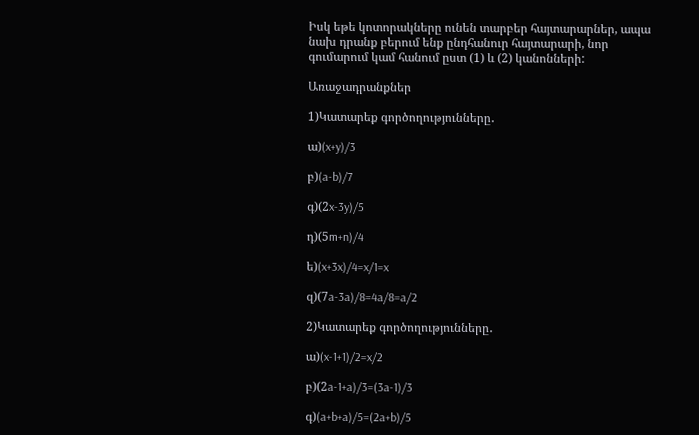Իսկ եթե կոտորակները ունեն տարբեր հայտարարներ, ապա նախ դրանք բերում ենք ընդհանուր հայտարարի, նոր գումարում կամ հանում ըստ (1) և (2) կանոնների:

Առաջադրանքներ

1)Կատարեք գործողությունները․

ա)(x+y)/3

բ)(a-b)/7

գ)(2x-3y)/5

դ)(5m+n)/4

ե)(x+3x)/4=x/1=x

զ)(7a-3a)/8=4a/8=a/2

2)Կատարեք գործողությունները․

ա)(x-1+1)/2=x/2

բ)(2a-1+a)/3=(3a-1)/3

գ)(a+b+a)/5=(2a+b)/5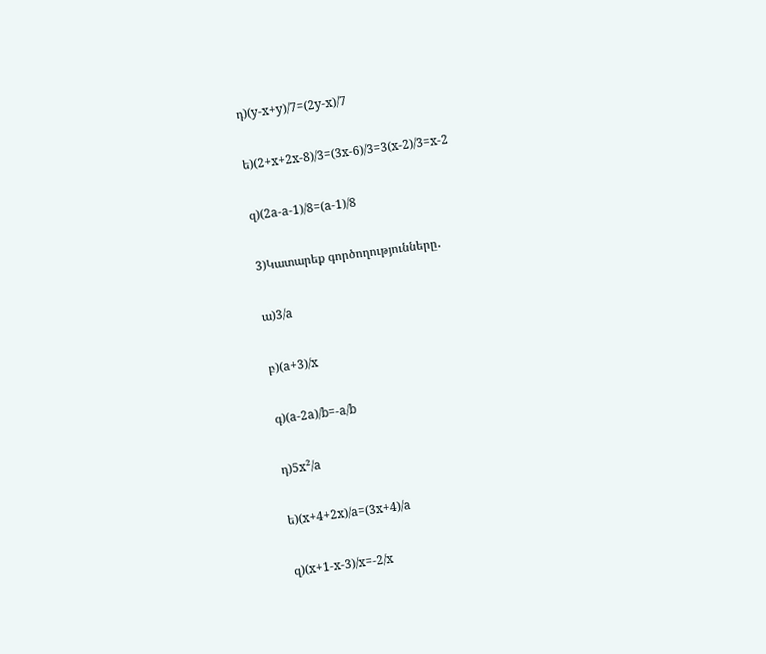դ)(y-x+y)/7=(2y-x)/7

ե)(2+x+2x-8)/3=(3x-6)/3=3(x-2)/3=x-2

զ)(2a-a-1)/8=(a-1)/8

3)Կատարեք գործողությունները․

ա)3/a

բ)(a+3)/x

գ)(a-2a)/b=-a/b

դ)5x²/a

ե)(x+4+2x)/a=(3x+4)/a

զ)(x+1-x-3)/x=-2/x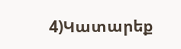4)Կատարեք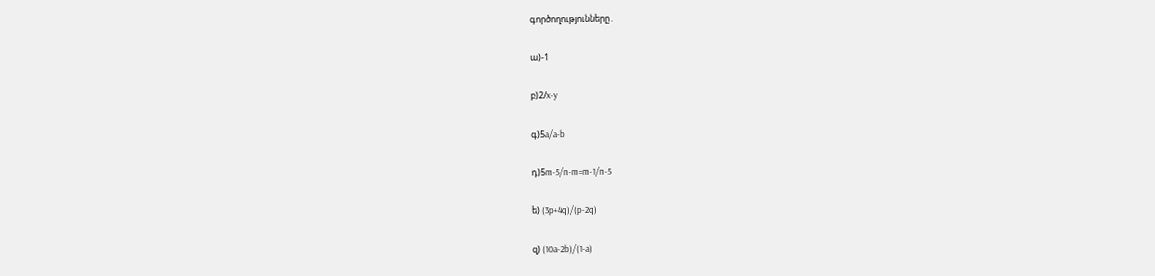գործողությունները․

ա)-1

բ)2/x-y

գ)5a/a-b

դ)5m-5/n-m=m-1/n-5

ե) (3p+4q)/(p-2q)

զ) (10a-2b)/(1-a)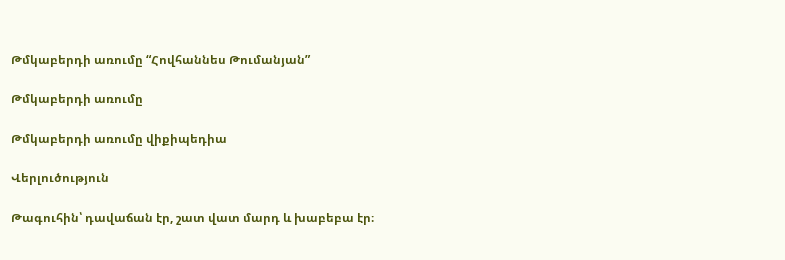Թմկաբերդի առումը “Հովհաննես Թումանյան”

Թմկաբերդի առումը

Թմկաբերդի առումը վիքիպեդիա

Վերլուծություն

Թագուհին՝ դավաճան էր, շատ վատ մարդ և խաբեբա էր։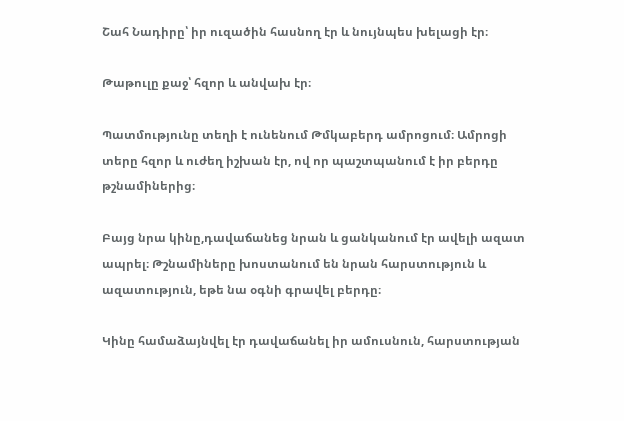Շահ Նադիրը՝ իր ուզածին հասնող էր և նույնպես խելացի էր։

Թաթուլը քաջ՝ հզոր և անվախ էր։

Պատմությունը տեղի է ունենում Թմկաբերդ ամրոցում։ Ամրոցի տերը հզոր և ուժեղ իշխան էր, ով որ պաշտպանում է իր բերդը թշնամիներից։

Բայց նրա կինը,դավաճանեց նրան և ցանկանում էր ավելի ազատ ապրել։ Թշնամիները խոստանում են նրան հարստություն և ազատություն, եթե նա օգնի գրավել բերդը։

Կինը համաձայնվել էր դավաճանել իր ամուսնուն, հարստության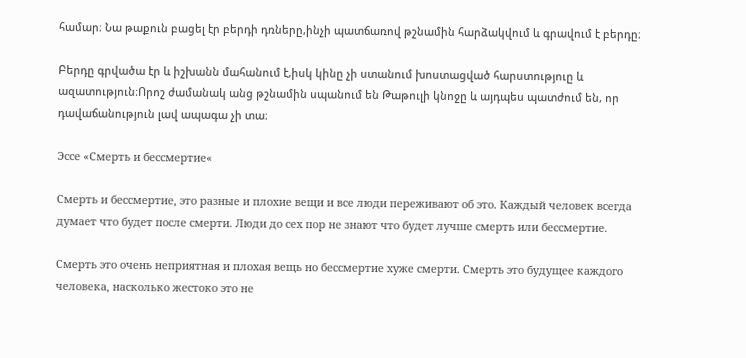համար։ Նա թաքուն բացել էր բերդի դռները,ինչի պատճառով թշնամին հարձակվում և գրավում է բերդը։

Բերդը գրվածա էր և իշխանն մահանում է,իսկ կինը չի ստանում խոստացված հարստություը և ազատություն։Որոշ ժամանակ անց թշնամին սպանում են Թաթուլի կնոջը և այդպես պատժում են, որ դավաճանություն լավ ապագա չի տա։

Эссе «Смерть и бессмертие«

Смерть и бессмертие, это разные и плохие вещи и все люди переживают об это. Каждый человек всегда думает что будет после смерти. Люди до сех пор не знают что будет лучше смерть или бессмертие.

Смерть это очень неприятная и плохая вещь но бессмертие хуже смерти. Смерть это будущее каждого человека, насколько жестоко это не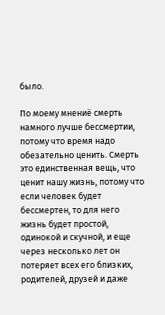было.

По моему мнениё смерть намного лучше бессмертии, потому что время надо обезательно ценить. Смерть это единственная вещь, что ценит нашу жизнь, потому что если человек будет бессмертен, то для него жизнь будет простой, одинокой и скучной, и еще через несколько лет он потеряет всех его близких, родителей, друзей и даже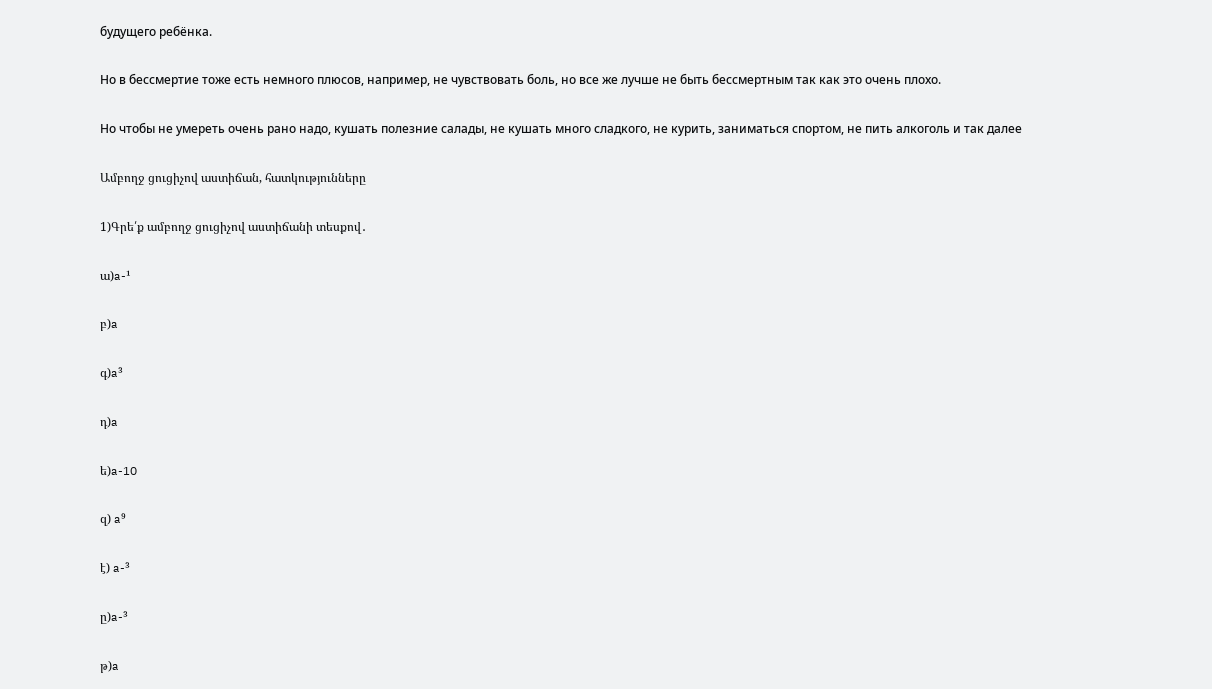будущего ребёнка.

Но в бессмертие тоже есть немного плюсов, например, не чувствовать боль, но все же лучше не быть бессмертным так как это очень плохо.

Но чтобы не умереть очень рано надо, кушать полезние салады, не кушать много сладкого, не курить, заниматься спортом, не пить алкоголь и так далее

Ամբողջ ցուցիչով աստիճան, հատկությունները

1)Գրե՛ք ամբողջ ցուցիչով աստիճանի տեսքով․

ա)a-¹

բ)a

գ)a³

դ)a

ե)a-10

զ) a⁹

է) a-³

ը)a-³

թ)a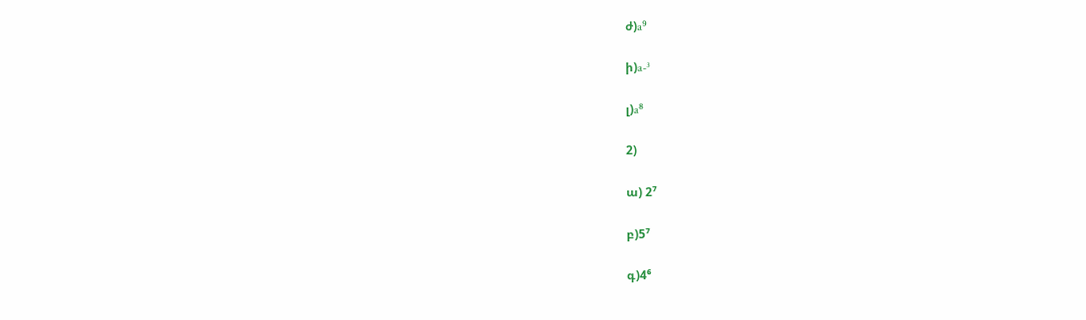ժ)a⁹

ի)a-³

լ)a⁸

2)

ա) 2⁷

բ)5⁷

գ)4⁶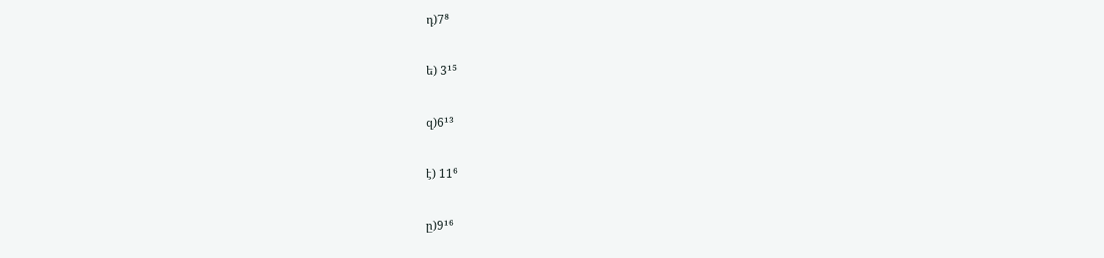դ)7⁸

ե) 3¹⁵

զ)6¹³

է) 11⁶

ը)9¹⁶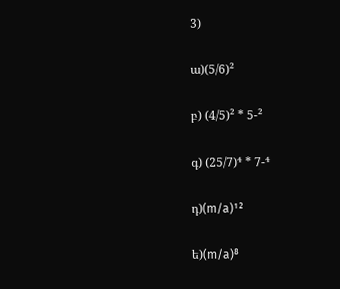3)

ա)(5/6)²

բ) (4/5)² * 5-²

գ) (25/7)⁴ * 7-⁴

դ)(m/a)¹²

ե)(m/a)⁸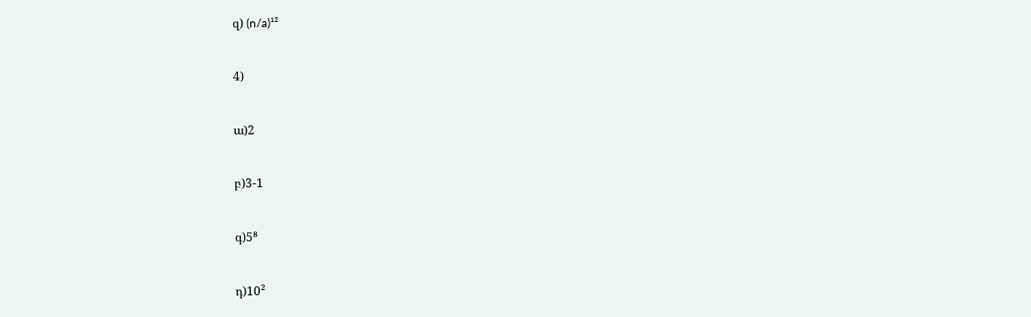զ) (n/a)¹²

4)

ա)2

բ)3-1

գ)5⁸

դ)10²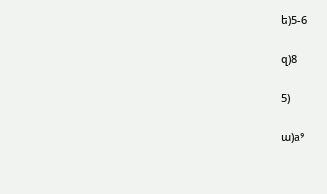ե)5-6

զ)8

5)

ա)a⁹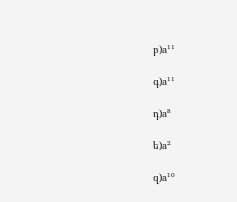բ)a¹¹

գ)a¹¹

դ)a⁸

ե)a²

զ)a¹⁰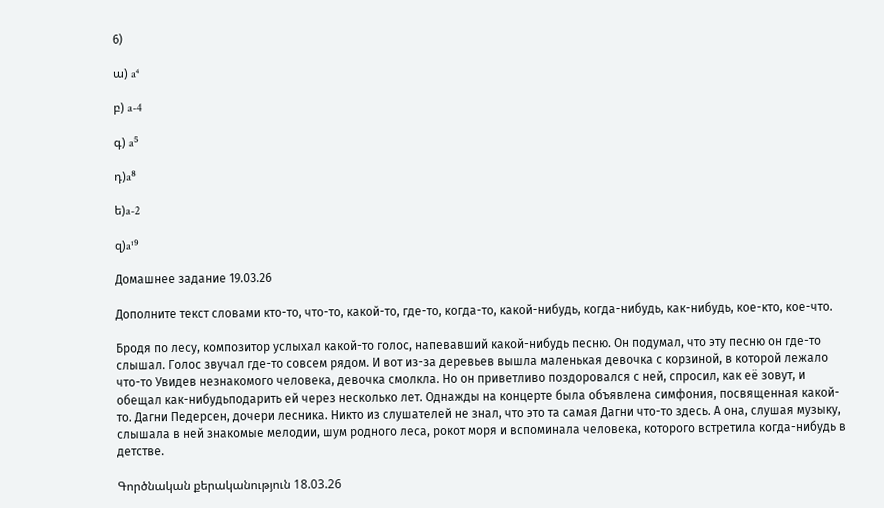6)

ա) a⁴

բ) a-4

գ) a⁵

դ)a⁸

ե)a-2

զ)a¹⁹

Домашнее задание 19.03.26

Дополните текст словами кто-то, что-то, какой-то, где-то, когда-то, какой-нибудь, когда-нибудь, как-нибудь, кое-кто, кое-что.

Бродя по лесу, композитор услыхал какой-то голос, напевавший какой-нибудь песню. Он подумал, что эту песню он где-то слышал. Голос звучал где-то совсем рядом. И вот из-за деревьев вышла маленькая девочка с корзиной, в которой лежало что-то Увидев незнакомого человека, девочка смолкла. Но он приветливо поздоровался с ней, спросил, как её зовут, и обещал как-нибудьподарить ей через несколько лет. Однажды на концерте была объявлена симфония, посвященная какой-то. Дагни Педерсен, дочери лесника. Никто из слушателей не знал, что это та самая Дагни что-то здесь. А она, слушая музыку, слышала в ней знакомые мелодии, шум родного леса, рокот моря и вспоминала человека, которого встретила когда-нибудь в детстве.

Գործնական քերականություն 18.03.26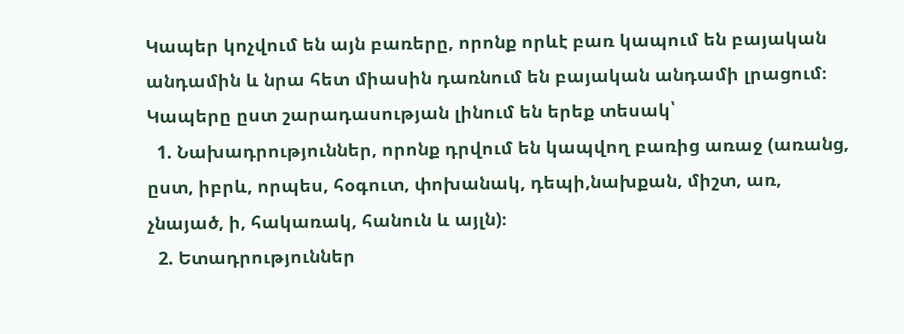Կապեր կոչվում են այն բառերը, որոնք որևէ բառ կապում են բայական անդամին և նրա հետ միասին դառնում են բայական անդամի լրացում։ Կապերը ըստ շարադասության լինում են երեք տեսակ՝
  1. Նախադրություններ, որոնք դրվում են կապվող բառից առաջ (առանց, ըստ, իբրև, որպես, հօգուտ, փոխանակ, դեպի,նախքան, միշտ, առ, չնայած, ի, հակառակ, հանուն և այլն)։
  2. Ետադրություններ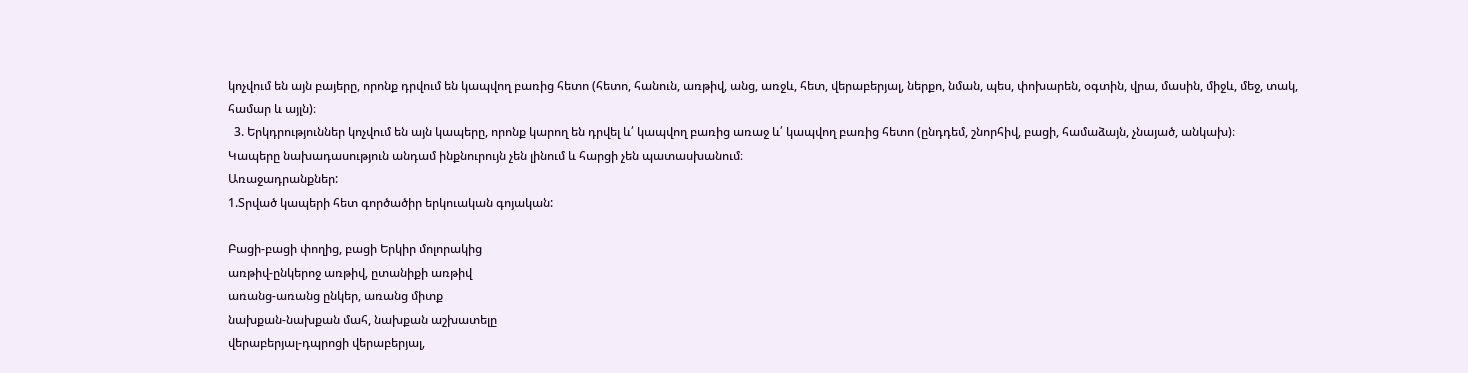կոչվում են այն բայերը, որոնք դրվում են կապվող բառից հետո (հետո, հանուն, առթիվ, անց, առջև, հետ, վերաբերյալ, ներքո, նման, պես, փոխարեն, օգտին, վրա, մասին, միջև, մեջ, տակ, համար և այլն)։
  3. Երկդրություններ կոչվում են այն կապերը, որոնք կարող են դրվել և՛ կապվող բառից առաջ և՛ կապվող բառից հետո (ընդդեմ, շնորհիվ, բացի, համաձայն, չնայած, անկախ)։
Կապերը նախադասություն անդամ ինքնուրույն չեն լինում և հարցի չեն պատասխանում։
Առաջադրանքներ:
1.Տրված կապերի հետ գործածիր երկուական գոյական:

Բացի-բացի փողից, բացի Երկիր մոլորակից
առթիվ-ընկերոջ առթիվ, ըտանիքի առթիվ
առանց-առանց ընկեր, առանց միտք
նախքան-նախքան մահ, նախքան աշխատելը
վերաբերյալ-դպրոցի վերաբերյալ,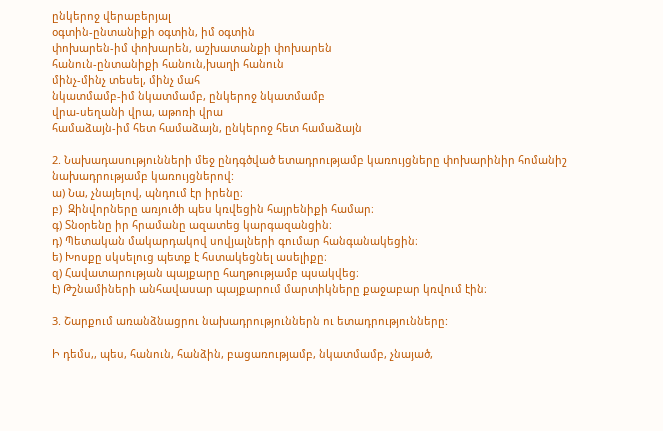ընկերոջ վերաբերյալ
օգտին-ընտանիքի օգտին, իմ օգտին
փոխարեն-իմ փոխարեն, աշխատանքի փոխարեն
հանուն-ընտանիքի հանուն,խաղի հանուն
մինչ-մինչ տեսել, մինչ մահ
նկատմամբ-իմ նկատմամբ, ընկերոջ նկատմամբ
վրա-սեղանի վրա, աթոռի վրա
համաձայն-իմ հետ համաձայն, ընկերոջ հետ համաձայն

2. Նախադասությունների մեջ ընդգծված ետադրությամբ կառույցները փոխարինիր հոմանիշ նախադրությամբ կառույցներով:
ա) Նա, չնայելով, պնդում էր իրենը։
բ)  Զինվորները առյուծի պես կռվեցին հայրենիքի համար։
գ) Տնօրենը իր հրամանը ազատեց կարգազանցին։
դ) Պետական մակարդակով սովյալների գումար հանգանակեցին։
ե) Խոսքը սկսելուց պետք է հստակեցնել ասելիքը։
զ) Հավատարության պայքարը հաղթությամբ պսակվեց։
է) Թշնամիների անհավասար պայքարում մարտիկները քաջաբար կռվում էին։

3. Շարքում առանձնացրու նախադրություններն ու ետադրությունները:

Ի դեմս,, պես, հանուն, հանձին, բացառությամբ, նկատմամբ, չնայած,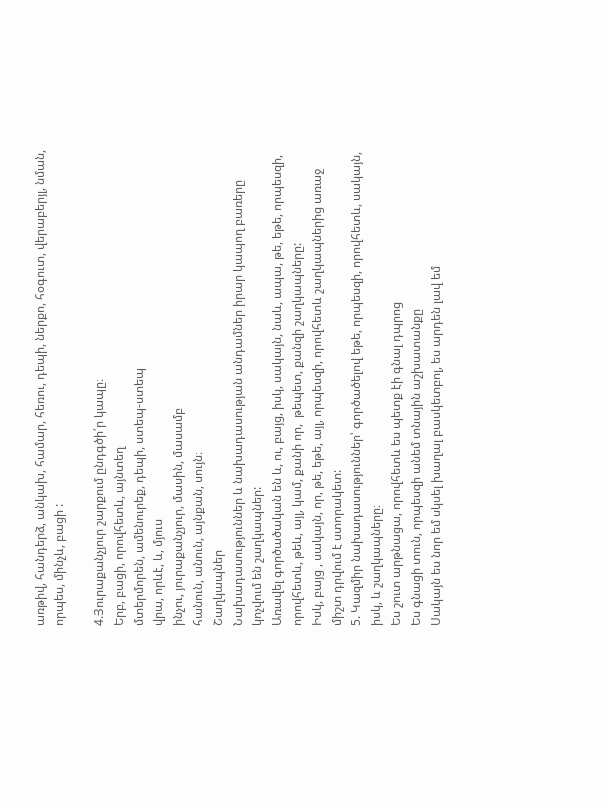առթիվ, հանդերձ, անկախ, համար, հեռու, դեպի, ներքո, հօգուտ, վերաբերյլ, նման, որպես, մինչև, բացի :

4.Յուրաքանչյուր շարքում ընդգծի՛ր կապը։
Երբ, բացի, որովհետև, այնտեղ
մտերմորեն, ամենուրեք, դեպի, ստեպ-ստեպ
վրա, որևէ, և, մյուս
ինչու, յուրաքանչյուր, մասին, մասամբ
հանուն, անուն, այնքան, սույն։
Շաղկապներ
Նախադասություններ և նախադասության անդամներ իրար կապող բառերը կոչվում են շաղկապներ:
Առավել գործածական են և, ու, բայց, իսկ, սակայն, նաև, ապա, թե, եթե, որպեսզի, որովհետև, թեև, այլ, կամ, քանի որ,  թեպետ, քանզի շաղկապները:
Իսկ, բայց , սակայն, որ, թե, եթե, այլ, որպեսզի, որովհետև շաղկապներից առաջ միշտ դրվում է ստորակետ:
5. Կազմիր նախադասություններ՝ գործածելով եթե, որպեսզի, որովհետև, սակայն, իսկ, և շաղկապները։
Ես շուտ արթնացա, որովհետև ես պետք էի գնալ դպրոց
Ես գնացի տուն, որպեսզի անեմ տնային աշխատանքը
Սակայն ես նոր եմ սկսել խաղալ բասկետբոլ, ես արդեն լավ եմ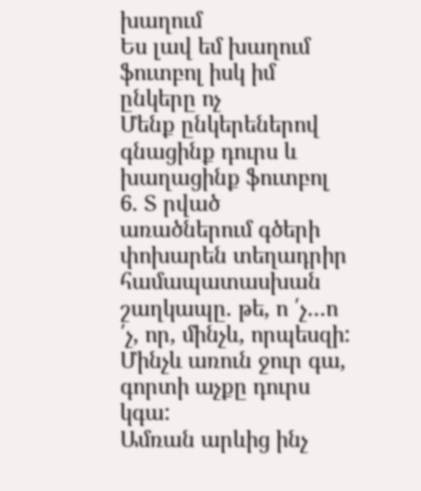խաղում
Ես լավ եմ խաղում ֆուտբոլ իսկ իմ ընկերը ոչ
Մենք ընկերեներով գնացինք դուրս և խաղացինք ֆուտբոլ
6. Տ րված առածներում գծերի փոխարեն տեղադրիր համապատասխան շաղկապը. թե, ո ՛չ…ո ՛չ, որ, մինչև, որպեսզի:
Մինչև առուն ջուր գա, գորտի աչքը դուրս կգա:
Ամռան արևից ինչ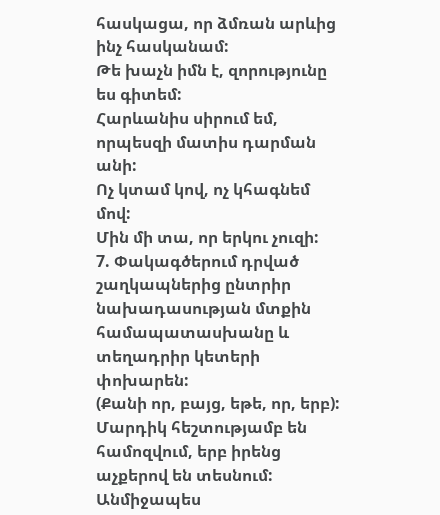հասկացա, որ ձմռան արևից ինչ հասկանամ:
Թե խաչն իմն է, զորությունը ես գիտեմ:
Հարևանիս սիրում եմ, որպեսզի մատիս դարման անի:
Ոչ կտամ կով, ոչ կհագնեմ մով:
Մին մի տա, որ երկու չուզի:
7. Փակագծերում դրված շաղկապներից ընտրիր նախադասության մտքին համապատասխանը և տեղադրիր կետերի փոխարեն:
(Քանի որ, բայց, եթե, որ, երբ):
Մարդիկ հեշտությամբ են համոզվում, երբ իրենց աչքերով են տեսնում:
Անմիջապես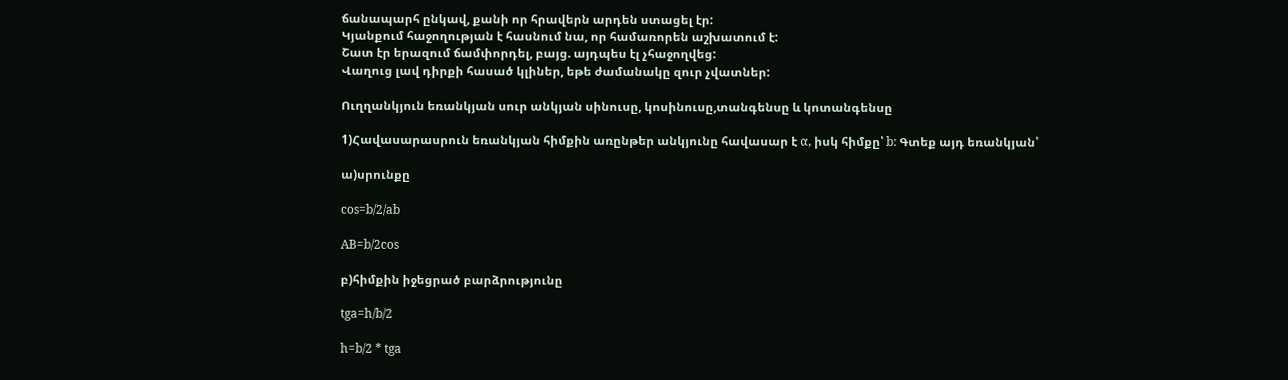ճանապարհ ընկավ, քանի որ հրավերն արդեն ստացել էր:
Կյանքում հաջողության է հասնում նա, որ համառորեն աշխատում է:
Շատ էր երազում ճամփորդել, բայց. այդպես էլ չհաջողվեց:
Վաղուց լավ դիրքի հասած կլիներ, եթե ժամանակը զուր չվատներ:

Ուղղանկյուն եռանկյան սուր անկյան սինուսը, կոսինուսը,տանգենսը և կոտանգենսը

1)Հավասարասրուն եռանկյան հիմքին առընթեր անկյունը հավասար է α, իսկ հիմքը՝ b: Գտեք այդ եռանկյան՝

ա)սրունքը

cos=b/2/ab

AB=b/2cos

բ)հիմքին իջեցրած բարձրությունը

tga=h/b/2

h=b/2 * tga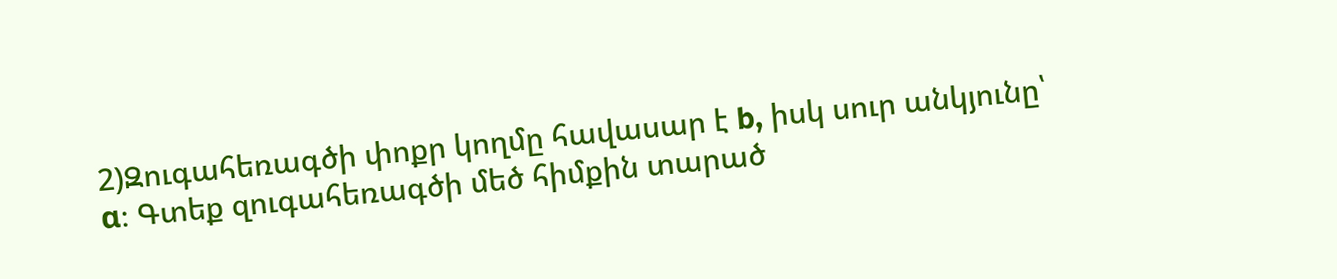2)Զուգահեռագծի փոքր կողմը հավասար է b, իսկ սուր անկյունը՝ α։ Գտեք զուգահեռագծի մեծ հիմքին տարած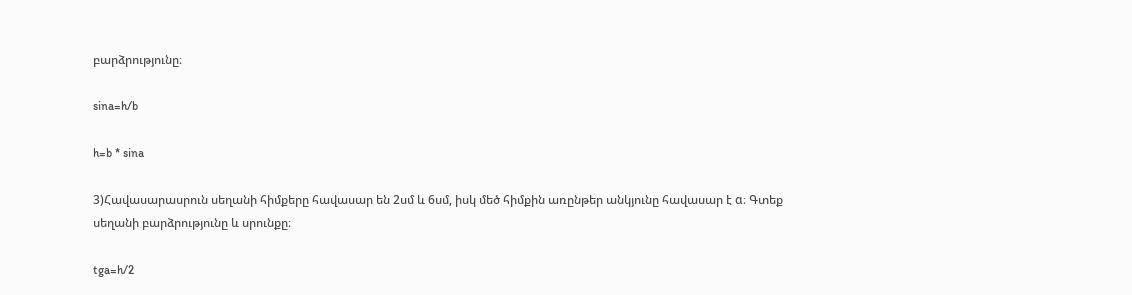բարձրությունը։

sina=h/b

h=b * sina

3)Հավասարասրուն սեղանի հիմքերը հավասար են 2սմ և 6սմ, իսկ մեծ հիմքին առընթեր անկյունը հավասար է α։ Գտեք սեղանի բարձրությունը և սրունքը։

tga=h/2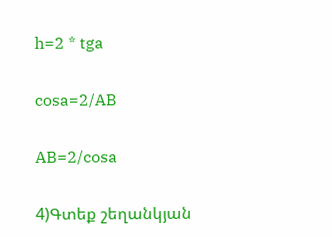h=2 * tga

cosa=2/AB

AB=2/cosa

4)Գտեք շեղանկյան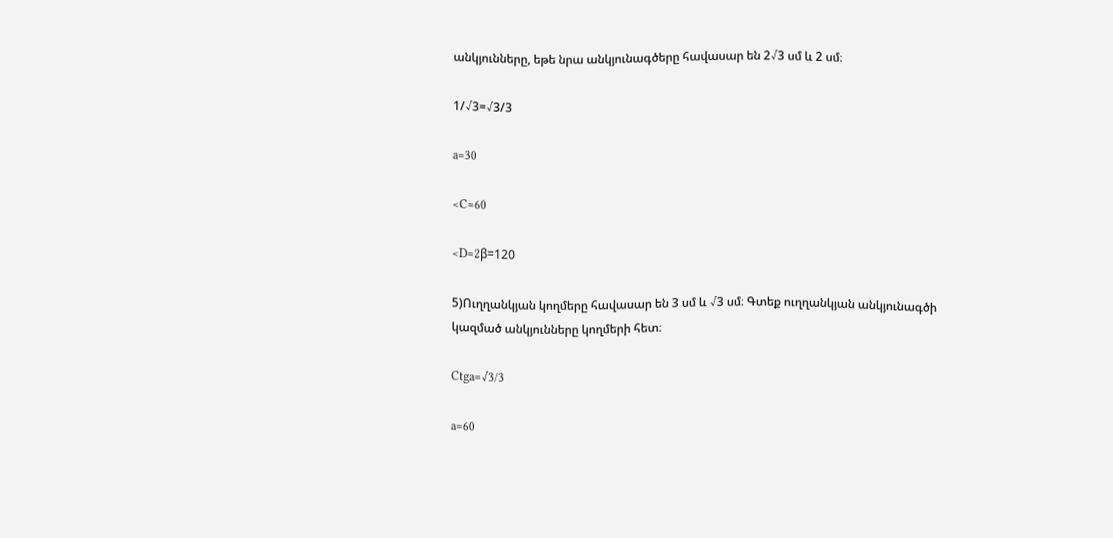անկյունները, եթե նրա անկյունագծերը հավասար են 2√3 սմ և 2 սմ։

1/√3=√3/3

a=30

<C=60

<D=2β=120

5)Ուղղանկյան կողմերը հավասար են 3 սմ և √3 սմ։ Գտեք ուղղանկյան անկյունագծի կազմած անկյունները կողմերի հետ։

Ctga=√3/3

a=60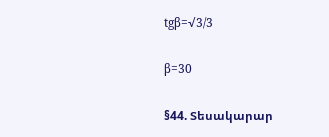tgβ=√3/3

β=30

§44. Տեսակարար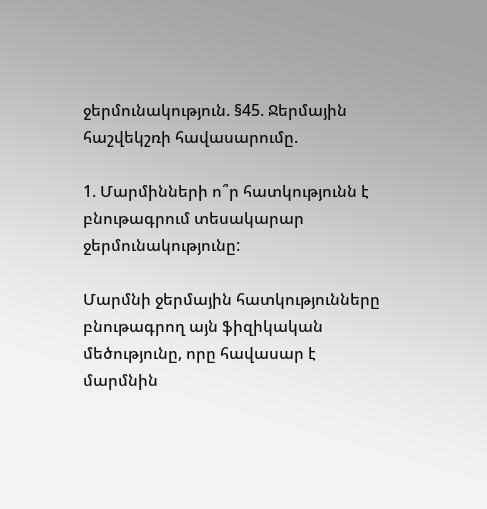ջերմունակություն. §45. Ջերմային հաշվեկշռի հավասարումը.

1. Մարմինների ո՞ր հատկությունն է բնութագրում տեսակարար ջերմունակությունը:

Մարմնի ջերմային հատկությունները բնութագրող այն ֆիզիկական մեծությունը, որը հավասար է մարմնին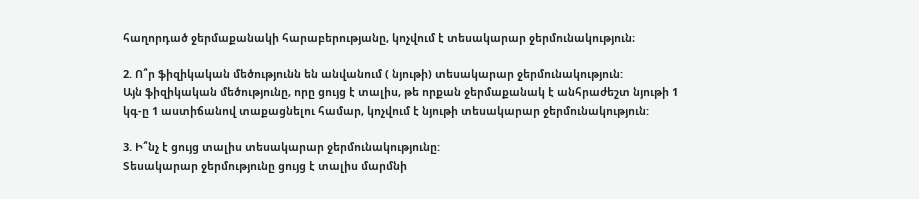հաղորդած ջերմաքանակի հարաբերությանը, կոչվում է տեսակարար ջերմունակություն։

2. Ո՞ր ֆիզիկական մեծությունն են անվանում ( նյութի) տեսակարար ջերմունակություն:
Այն ֆիզիկական մեծությունը, որը ցույց է տալիս, թե որքան ջերմաքանակ է անհրաժեշտ նյութի 1 կգ-ը 1 աստիճանով տաքացնելու համար, կոչվում է նյութի տեսակարար ջերմունակություն:

3. Ի՞նչ է ցույց տալիս տեսակարար ջերմունակությունը:
Տեսակարար ջերմությունը ցույց է տալիս մարմնի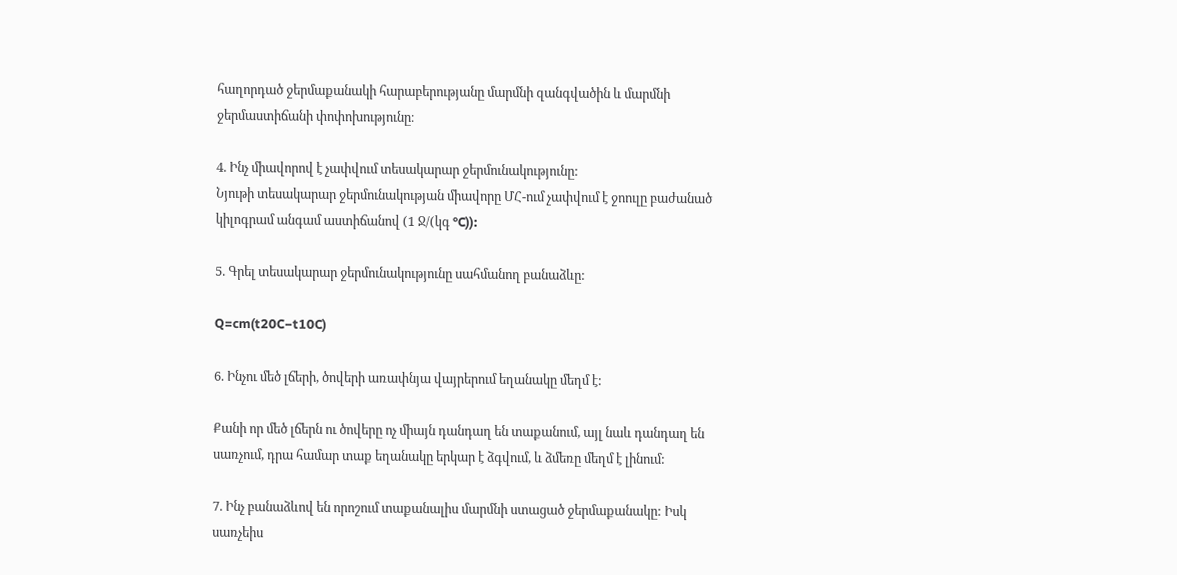հաղորդած ջերմաքանակի հարաբերությանը մարմնի զանգվածին և մարմնի ջերմաստիճանի փոփոխությունը։

4. Ինչ միավորով է չափվում տեսակարար ջերմունակությունը:
Նյութի տեսակարար ջերմունակության միավորը ՄՀ-ում չափվում է ջոուլը բաժանած կիլոգրամ անգամ աստիճանով (1 Ջ/(կգ °C)):

5. Գրել տեսակարար ջերմունակությունը սահմանող բանաձևը:

Q=cm(t20C−t10C)

6. Ինչու մեծ լճերի, ծովերի առափնյա վայրերում եղանակը մեղմ է:

Քանի որ մեծ լճերն ու ծովերը ոչ միայն դանդաղ են տաքանում, այլ նաև դանդաղ են սառչում, դրա համար տաք եղանակը երկար է ձգվում, և ձմեռը մեղմ է լինում:

7. Ինչ բանաձևով են որոշում տաքանալիս մարմնի ստացած ջերմաքանակը: Իսկ սառչեիս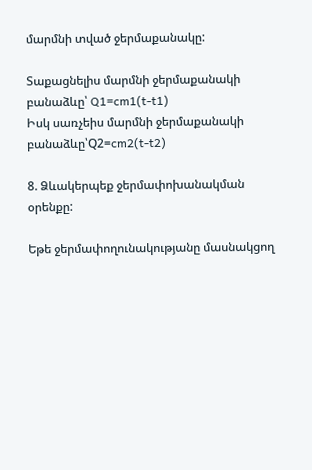մարմնի տված ջերմաքանակը:

Տաքացնելիս մարմնի ջերմաքանակի բանաձևը՝ Q1=cm1(t-t1)
Իսկ սառչեիս մարմնի ջերմաքանակի բանաձևը՝Q2=cm2(t-t2)

8. Ձևակերպեք ջերմափոխանակման օրենքը:

Եթե ջերմափողունակությանը մասնակցող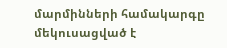մարմինների համակարգը մեկուսացված է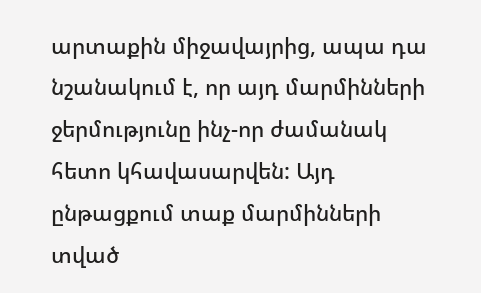արտաքին միջավայրից, ապա դա նշանակում է, որ այդ մարմինների ջերմությունը ինչ-որ ժամանակ հետո կհավասարվեն: Այդ ընթացքում տաք մարմինների տված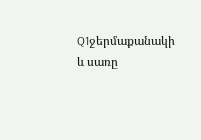Q1ջերմաքանակի և սառը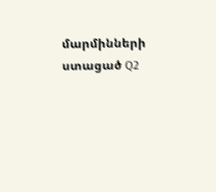մարմինների ստացած Q2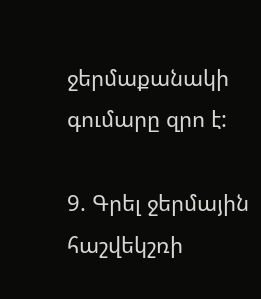ջերմաքանակի գումարը զրո է:

9. Գրել ջերմային հաշվեկշռի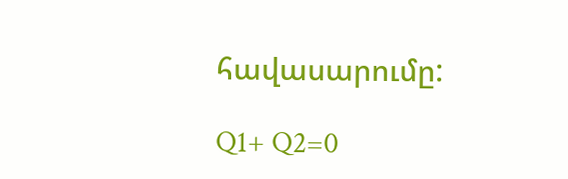հավասարումը:

Q1+ Q2=0